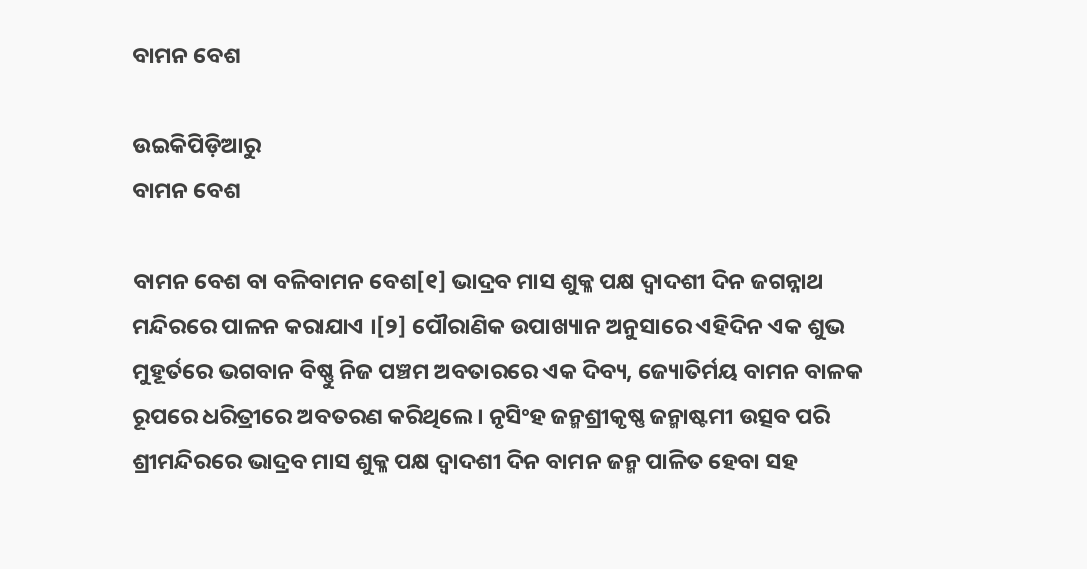ବାମନ ବେଶ

ଉଇକିପିଡ଼ିଆ‌ରୁ
ବାମନ ବେଶ

ବାମନ ବେଶ ବା ବଳିବାମନ ବେଶ[୧] ଭାଦ୍ରବ ମାସ ଶୁକ୍ଳ ପକ୍ଷ ଦ୍ୱାଦଶୀ ଦିନ ଜଗନ୍ନାଥ ମନ୍ଦିରରେ ପାଳନ କରାଯାଏ ।[୨] ପୌରାଣିକ ଉପାଖ୍ୟାନ ଅନୁସାରେ ଏହିଦିନ ଏକ ଶୁଭ ମୁହୂର୍ତରେ ଭଗବାନ ବିଷ୍ଣୁ ନିଜ ପଞ୍ଚମ ଅବତାରରେ ଏକ ଦିବ୍ୟ, ଜ୍ୟୋତିର୍ମୟ ବାମନ ବାଳକ ରୂପରେ ଧରିତ୍ରୀରେ ଅବତରଣ କରିଥିଲେ । ନୃସିଂହ ଜନ୍ମଶ୍ରୀକୃଷ୍ଣ ଜନ୍ମାଷ୍ଟମୀ ଉତ୍ସବ ପରି ଶ୍ରୀମନ୍ଦିରରେ ଭାଦ୍ରବ ମାସ ଶୁକ୍ଳ ପକ୍ଷ ଦ୍ୱାଦଶୀ ଦିନ ବାମନ ଜନ୍ମ ପାଳିତ ହେବା ସହ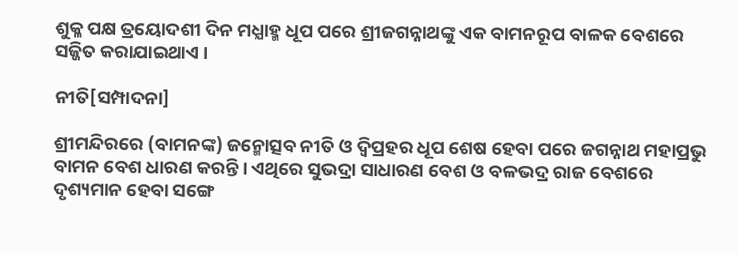ଶୁକ୍ଳ ପକ୍ଷ ତ୍ରୟୋଦଶୀ ଦିନ ମଧ୍ଯାହ୍ମ ଧୂପ ପରେ ଶ୍ରୀଜଗନ୍ନାଥଙ୍କୁ ଏକ ବାମନରୂପ ବାଳକ ବେଶରେ ସଜ୍ଜିତ କରାଯାଇଥାଏ ।

ନୀତି[ସମ୍ପାଦନା]

ଶ୍ରୀମନ୍ଦିରରେ (ବାମନଙ୍କ) ଜନ୍ମୋତ୍ସବ ନୀତି ଓ ଦ୍ୱିପ୍ରହର ଧୂପ ଶେଷ ହେବା ପରେ ଜଗନ୍ନାଥ ମହାପ୍ରଭୁ ବାମନ ବେଶ ଧାରଣ କରନ୍ତି । ଏଥିରେ ସୁଭଦ୍ରା ସାଧାରଣ ବେଶ ଓ ବଳଭଦ୍ର ରାଜ ବେଶରେ ଦୃଶ୍ୟମାନ ହେବା ସଙ୍ଗେ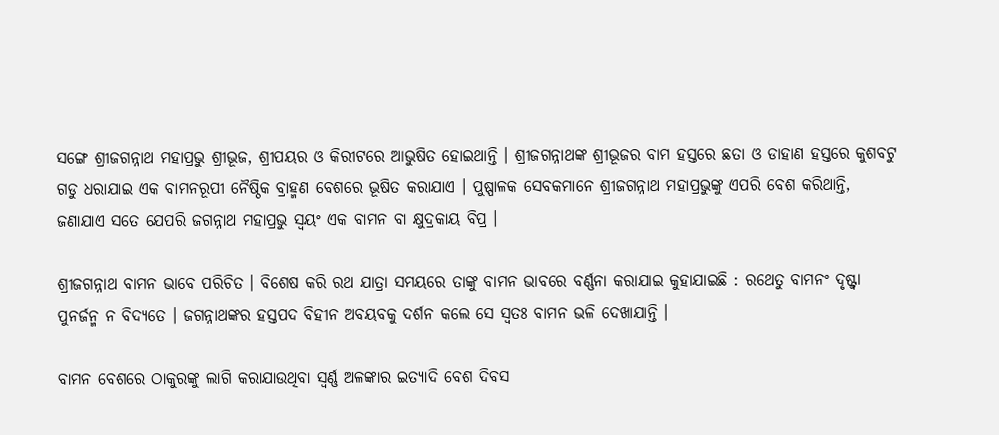ସଙ୍ଗେ ଶ୍ରୀଜଗନ୍ନାଥ ମହାପ୍ରଭୁ ଶ୍ରୀଭୂଜ, ଶ୍ରୀପୟର ଓ କିରୀଟରେ ଆଭୁଷିତ ହୋଇଥାନ୍ତି । ଶ୍ରୀଜଗନ୍ନାଥଙ୍କ ଶ୍ରୀଭୂଜର ବାମ ହସ୍ତରେ ଛତା ଓ ଡାହାଣ ହସ୍ତରେ କୁଶବଟୁ ଗଡୁ ଧରାଯାଇ ଏକ ବାମନରୂପୀ ନୈଷ୍ଠିକ ବ୍ରାହ୍ମଣ ବେଶରେ ଭୂଷିତ କରାଯାଏ । ପୁଷ୍ପାଳକ ସେବକମାନେ ଶ୍ରୀଜଗନ୍ନାଥ ମହାପ୍ରଭୁଙ୍କୁ ଏପରି ବେଶ କରିଥାନ୍ତି, ଜଣାଯାଏ ସତେ ଯେପରି ଜଗନ୍ନାଥ ମହାପ୍ରଭୁ ସ୍ୱୟଂ ଏକ ବାମନ ବା କ୍ଷୁଦ୍ରକାୟ ବିପ୍ର ।

ଶ୍ରୀଜଗନ୍ନାଥ ବାମନ ଭାବେ ପରିଚିତ । ବିଶେଷ କରି ରଥ ଯାତ୍ରା ସମୟରେ ତାଙ୍କୁ ବାମନ ଭାବରେ ବର୍ଣ୍ଣନା କରାଯାଇ କୁହାଯାଇଛି : ରଥେତୁ ବାମନଂ ଦୃଷ୍ଟ୍ୱା ପୁନର୍ଜନ୍ମ ନ ବିଦ୍ୟତେ । ଜଗନ୍ନାଥଙ୍କର ହସ୍ତପଦ ବିହୀନ ଅବୟବକୁ ଦର୍ଶନ କଲେ ସେ ସ୍ୱତଃ ବାମନ ଭଳି ଦେଖାଯାନ୍ତି ।

ବାମନ ବେଶରେ ଠାକୁରଙ୍କୁ ଲାଗି କରାଯାଉଥିବା ସ୍ୱର୍ଣ୍ଣ ଅଳଙ୍କାର ଇତ୍ୟାଦି ବେଶ ଦିବସ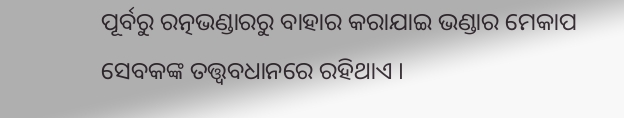ପୂର୍ବରୁ ରତ୍ନଭଣ୍ଡାରରୁ ବାହାର କରାଯାଇ ଭଣ୍ଡାର ମେକାପ ସେବକଙ୍କ ତତ୍ତ୍ୱବଧାନରେ ରହିଥାଏ ।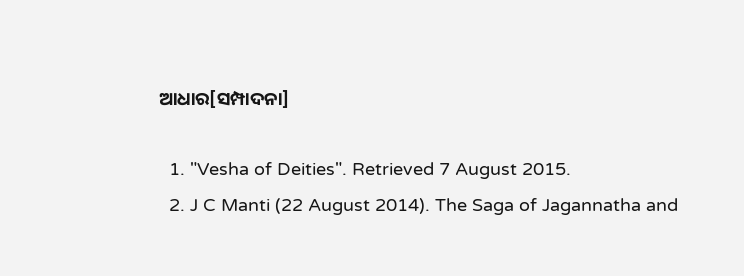ଆଧାର[ସମ୍ପାଦନା]

  1. "Vesha of Deities". Retrieved 7 August 2015.
  2. J C Manti (22 August 2014). The Saga of Jagannatha and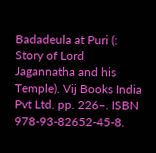Badadeula at Puri (: Story of Lord Jagannatha and his Temple). Vij Books India Pvt Ltd. pp. 226–. ISBN 978-93-82652-45-8.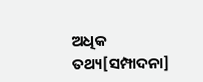ଅଧିକ ତଥ୍ୟ[ସମ୍ପାଦନା]